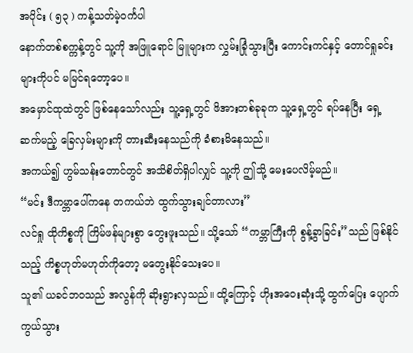အပိုင်း ( ၅၃ ) ကန့်သတ်မဲ့ဝင်္ကပါ
နောက်တစ်စက္ကန့်တွင် သူ့ကို အဖြူရောင် မြူများက လွှမ်းခြုံသွားပြီး ကောင်းကင်နှင့် တောင်ရှုခင်းများကိုပင် မမြင်ရတော့ပေ။
အမှောင်ထုထဲတွင် ဖြစ်နေသော်လည်း သူ့ရှေ့တွင် ဖိအားတစ်ခုခုက သူ့ရှေ့တွင် ရပ်နေပြီး ရှေ့ဆက်မည့် ခြေလှမ်းများကို တားဆီးနေသည်ကို ခံစားမိနေသည်။
အကယ်၍ ဟွမ်သန်းတောင်တွင် အသိစိတ်ရှိပါလျှင် သူ့ကို ဤသို့ မေးပေလိမ့်မည်။
“မင်း ဒီကမ္ဘာပေါ်ကနေ တကယ်ဘဲ ထွက်သွားချင်တာလား”
လင်ရှု ထိုကိစ္စကို ကြိမ်ဖန်များစွာ တွေးဖူးသည်။ သို့သော် “ကမ္ဘာကြီးကို စွန့်ခွာခြင်း”သည် ဖြစ်နိုင်သည့် ကိစ္စဟုတ်မဟုတ်ကိုတော့ မတွေးနိုင်သေးပေ။
သူ၏ ယခင်ဘဝသည် အလွန်ကို ဆိုးရွားလှသည်။ ထို့ကြောင့် ဟိုးအဝေးဆုံးသို့ ထွက်ပြေး ပျောက်ကွယ်သွား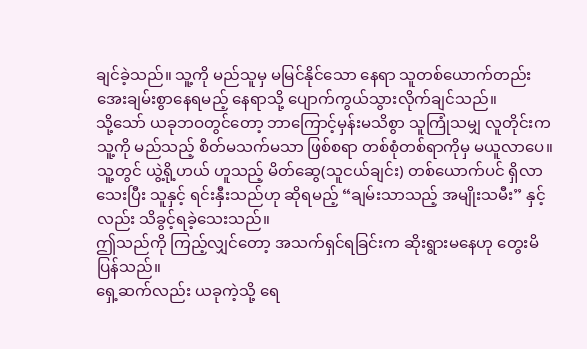ချင်ခဲ့သည်။ သူ့ကို မည်သူမှ မမြင်နိုင်သော နေရာ သူတစ်ယောက်တည်း အေးချမ်းစွာနေရမည့် နေရာသို့ ပျောက်ကွယ်သွားလိုက်ချင်သည်။
သို့သော် ယခုဘဝတွင်တော့ ဘာကြောင့်မှန်းမသိစွာ သူကြုံသမျှ လူတိုင်းက သူ့ကို မည်သည့် စိတ်မသက်မသာ ဖြစ်စရာ တစ်စုံတစ်ရာကိုမှ မယူလာပေ။ သူ့တွင် ယွဲ့ရို့ဟယ် ဟူသည့် မိတ်ဆွေ(သူငယ်ချင်း) တစ်ယောက်ပင် ရှိလာသေးပြီး သူနှင့် ရင်းနှီးသည်ဟု ဆိုရမည့် “ချမ်းသာသည့် အမျိုးသမီး” နှင့်လည်း သိခွင့်ရခဲ့သေးသည်။
ဤသည်ကို ကြည့်လျှင်တော့ အသက်ရှင်ရခြင်းက ဆိုးရွားမနေဟု တွေးမိပြန်သည်။
ရှေ့ဆက်လည်း ယခုကဲ့သို့ ရေ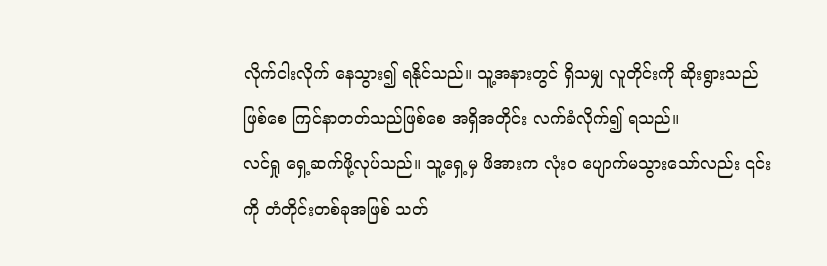လိုက်ငါးလိုက် နေသွား၍ ရနိုင်သည်။ သူ့အနားတွင် ရှိသမျှ လူတိုင်းကို ဆိုးရွားသည်ဖြစ်စေ ကြင်နာတတ်သည်ဖြစ်စေ အရှိအတိုင်း လက်ခံလိုက်၍ ရသည်။
လင်ရှု ရှေ့ဆက်ဖို့လုပ်သည်။ သူ့ရှေ့မှ ဖိအားက လုံးဝ ပျောက်မသွားသော်လည်း ၎င်းကို တံတိုင်းတစ်ခုအဖြစ် သတ်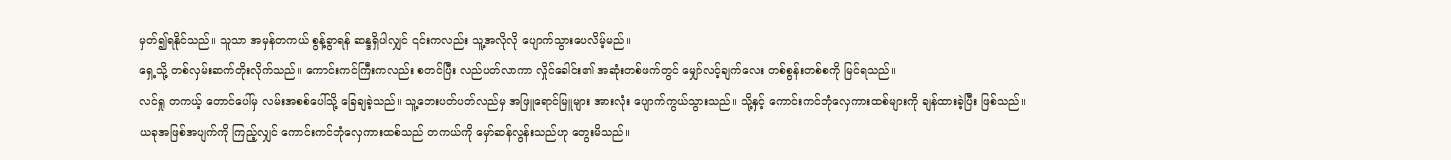မှတ်၍ရနိုင်သည်။ သူသာ အမှန်တကယ် စွန့်ခွာရန် ဆန္ဒရှိပါလျှင် ၎င်းကလည်း သူ့အလိုလို ပျောက်သွားပေလိမ့်မည်။
ရှေ့သို့ တစ်လှမ်းဆက်တိုးလိုက်သည်။ ကောင်းကင်ကြီးကလည်း စတင်ပြီး လည်ပတ်လာကာ လှိုင်ခေါင်း၏ အဆုံးတစ်ဖက်တွင် မျှော်လင့်ချက်လေး တစ်စွန်းတစ်စကို မြင်ရသည်။
လင်ရှု တကယ့် တောင်ပေါ်မှ လမ်းအစစ်ပေါ်သို့ ခြေချခဲ့သည်။ သူ့ဘေးပတ်ပတ်လည်မှ အဖြူရောင်မြူများ အားလုံး ပျောက်ကွယ်သွားသည်။ သို့နှင့် ကောင်းကင်ဘုံလှေကားထစ်များကို ချန်ထားခဲ့ပြီး ဖြစ်သည်။
ယခုအဖြစ်အပျက်ကို ကြည့်လျှင် ကောင်းကင်ဘုံလှေကားထစ်သည် တကယ်ကို မှော်ဆန်လွန်းသည်ဟု တွေးမိသည်။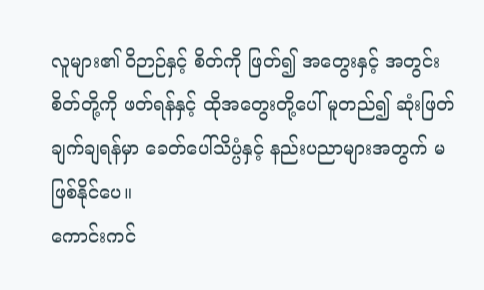လူများ၏ ဝိဉာဉ်နှင့် စိတ်ကို ဖြတ်၍ အတွေးနှင့် အတွင်းစိတ်တို့ကို ဖတ်ရန်နှင့် ထိုအတွေးတို့ပေါ် မူတည်၍ ဆုံးဖြတ်ချက်ချရန်မှာ ခေတ်ပေါ်သိပ္ပံနှင့် နည်းပညာများအတွက် မဖြစ်နိုင်ပေ။
ကောင်းကင်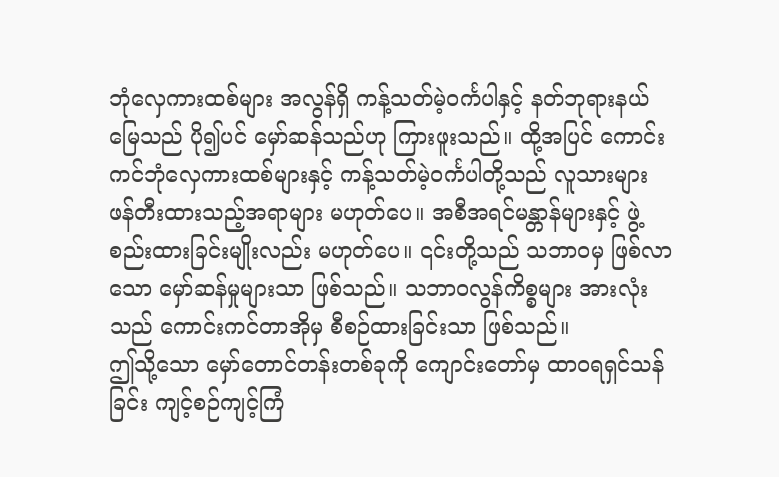ဘုံလှေကားထစ်များ အလွန်ရှိ ကန့်သတ်မဲ့ဝင်္ကပါနှင့် နတ်ဘုရားနယ်မြေသည် ပို၍ပင် မှော်ဆန်သည်ဟု ကြားဖူးသည်။ ထို့အပြင် ကောင်းကင်ဘုံလှေကားထစ်များနှင့် ကန့်သတ်မဲ့ဝင်္ကပါတို့သည် လူသားများ ဖန်တီးထားသည့်အရာများ မဟုတ်ပေ။ အစီအရင်မန္တာန်များနှင့် ဖွဲ့စည်းထားခြင်းမျိုးလည်း မဟုတ်ပေ။ ၎င်းတို့သည် သဘာဝမှ ဖြစ်လာသော မှော်ဆန်မှုများသာ ဖြစ်သည်။ သဘာဝလွန်ကိစ္စများ အားလုံးသည် ကောင်းကင်တာအိုမှ စီစဉ်ထားခြင်းသာ ဖြစ်သည်။
ဤသို့သော မှော်တောင်တန်းတစ်ခုကို ကျောင်းတော်မှ ထာဝရရှင်သန်ခြင်း ကျင့်စဉ်ကျင့်ကြံ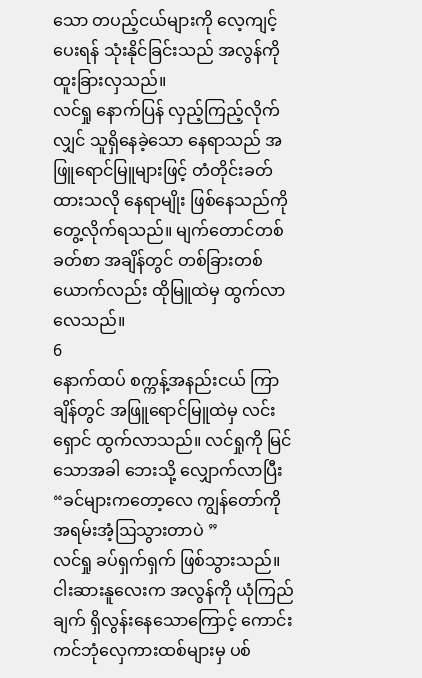သော တပည့်ငယ်များကို လေ့ကျင့်ပေးရန် သုံးနိုင်ခြင်းသည် အလွန်ကို ထူးခြားလှသည်။
လင်ရှု နောက်ပြန် လှည့်ကြည့်လိုက်လျှင် သူရှိနေခဲ့သော နေရာသည် အဖြူရောင်မြူများဖြင့် တံတိုင်းခတ်ထားသလို နေရာမျိုး ဖြစ်နေသည်ကို တွေ့လိုက်ရသည်။ မျက်တောင်တစ်ခတ်စာ အချိန်တွင် တစ်ခြားတစ်ယောက်လည်း ထိုမြူထဲမှ ထွက်လာလေသည်။
6
နောက်ထပ် စက္ကန့်အနည်းငယ် ကြာချိန်တွင် အဖြူရောင်မြူထဲမှ လင်းရှောင် ထွက်လာသည်။ လင်ရှုကို မြင်သောအခါ ဘေးသို့ လျှောက်လာပြီး
“ခင်များကတော့လေ ကျွန်တော်ကို အရမ်းအံ့ဩသွားတာပဲ ”
လင်ရှု ခပ်ရှက်ရှက် ဖြစ်သွားသည်။
ငါးဆားနူလေးက အလွန်ကို ယုံကြည်ချက် ရှိလွန်းနေသောကြောင့် ကောင်းကင်ဘုံလှေကားထစ်များမှ ပစ်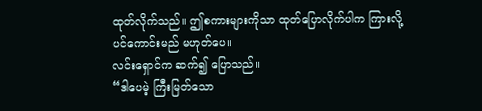ထုတ်လိုက်သည်။ ဤစကားများကိုသာ ထုတ်ပြောလိုက်ပါက ကြားလို့ပင်ကောင်းမည် မဟုတ်ပေ။
လင်းရှောင်က ဆက်၍ ပြောသည်။
“ဒါပေမဲ့ ကြီးမြတ်သော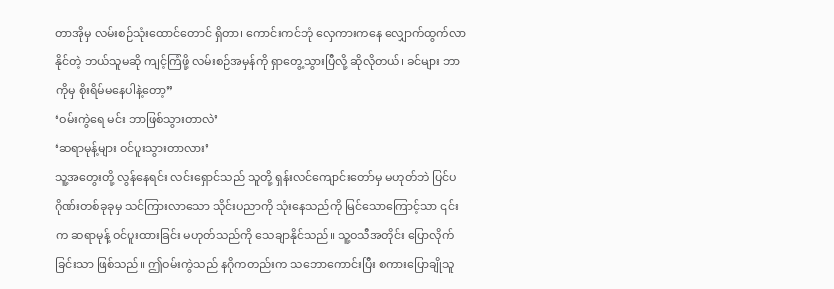တာအိုမှ လမ်းစဉ်သုံးထောင်တောင် ရှိတာ၊ ကောင်းကင်ဘုံ လှေကားကနေ လျှောက်ထွက်လာနိုင်တဲ့ ဘယ်သူမဆို ကျင့်ကြံဖို့ လမ်းစဉ်အမှန်ကို ရှာတွေ့သွားပြီလို့ ဆိုလိုတယ်၊ ခင်များ ဘာကိုမှ စိုးရိမ်မနေပါနဲ့တော့”
‘ဝမ်းကွဲရေ မင်း ဘာဖြစ်သွားတာလဲ’
‘ဆရာမုန့်များ ဝင်ပူးသွားတာလား’
သူ့အတွေးတို့ လွန်နေရင်း လင်းရှောင်သည် သူတို့ ရှန်းလင်ကျောင်းတော်မှ မဟုတ်ဘဲ ပြင်ပဂိုဏ်းတစ်ခုခုမှ သင်ကြားလာသော သိုင်းပညာကို သုံးနေသည်ကို မြင်သောကြောင့်သာ ၎င်းက ဆရာမုန့် ဝင်ပူးထားခြင်း မဟုတ်သည်ကို သေချာနိုင်သည်။ သူ့ဝသီအတိုင်း ပြောလိုက်ခြင်းသာ ဖြစ်သည်။ ဤဝမ်းကွဲသည် နဂိုကတည်းက သဘောကောင်းပြီး စကားပြောချိုသူ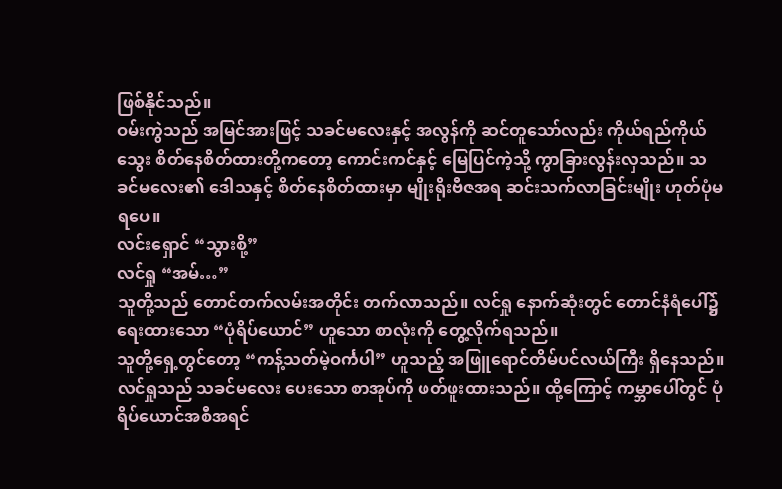ဖြစ်နိုင်သည်။
ဝမ်းကွဲသည် အမြင်အားဖြင့် သခင်မလေးနှင့် အလွန်ကို ဆင်တူသော်လည်း ကိုယ်ရည်ကိုယ်သွေး စိတ်နေစိတ်ထားတို့ကတော့ ကောင်းကင်နှင့် မြေပြင်ကဲ့သို့ ကွာခြားလွန်းလှသည်။ သခင်မလေး၏ ဒေါသနှင့် စိတ်နေစိတ်ထားမှာ မျိုးရိုးဗီဇအရ ဆင်းသက်လာခြင်းမျိုး ဟုတ်ပုံမရပေ။
လင်းရှောင် “သွားစို့”
လင်ရှု “အမ်…”
သူတို့သည် တောင်တက်လမ်းအတိုင်း တက်လာသည်။ လင်ရှု နောက်ဆုံးတွင် တောင်နံရံပေါ်၌ ရေးထားသော “ပုံရိပ်ယောင်” ဟူသော စာလုံးကို တွေ့လိုက်ရသည်။
သူတို့ရှေ့တွင်တော့ “ကန့်သတ်မဲ့ဝင်္ကပါ” ဟူသည့် အဖြူရောင်တိမ်ပင်လယ်ကြီး ရှိနေသည်။
လင်ရှုသည် သခင်မလေး ပေးသော စာအုပ်ကို ဖတ်ဖူးထားသည်။ ထို့ကြောင့် ကမ္ဘာပေါ်တွင် ပုံရိပ်ယောင်အစီအရင်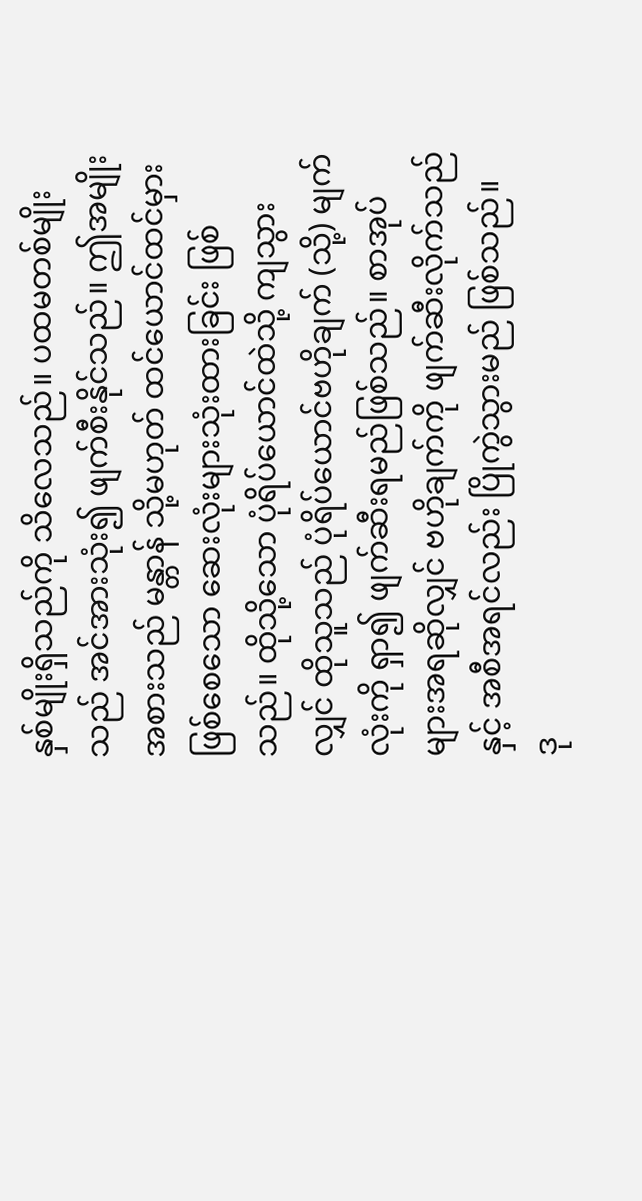နှစ်မျိုးရှိသည်ကို သိလေသည်။ ပထမတစ်မျိုးသည် အင်အားသုံး၍ ဖျက်စီးနိုင်သည်။ ဤအမျိုးအစားသည် မန္တာန် သို့မဟုတ် ထင်ယောင်ထင်မှားဖြစ်စေသော ဆေးလုံးများသုံးထားခြင်း ဖြစ်သည်။ ထိုသို့သော ပုံရိပ်ယောင်ထဲသို့ ကျသွားလျှင် ထိုသူသည် ပုံရိပ်ယောင်ဗဟိုချက် (သို့) မျက်လုံးကို ရှာ၍ ဖျက်ဆီးရမည်ဖြစ်သည်။ စာအုပ်များအရဆိုလျှင် ဗဟိုချက်ကို ဖျက်ဆီးလိုက်သည်နှင့် အစီအရင်လည်း ပြိုကွဲသွားမည် ဖြစ်သည်။
ဒု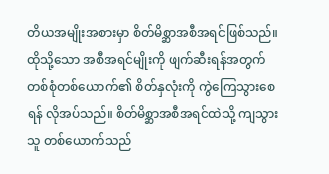တိယအမျိုးအစားမှာ စိတ်မိစ္ဆာအစီအရင်ဖြစ်သည်။ ထိုသို့သော အစီအရင်မျိုးကို ဖျက်ဆီးရန်အတွက် တစ်စုံတစ်ယောက်၏ စိတ်နှလုံးကို ကွဲကြေသွားစေရန် လိုအပ်သည်။ စိတ်မိစ္ဆာအစီအရင်ထဲသို့ ကျသွားသူ တစ်ယောက်သည်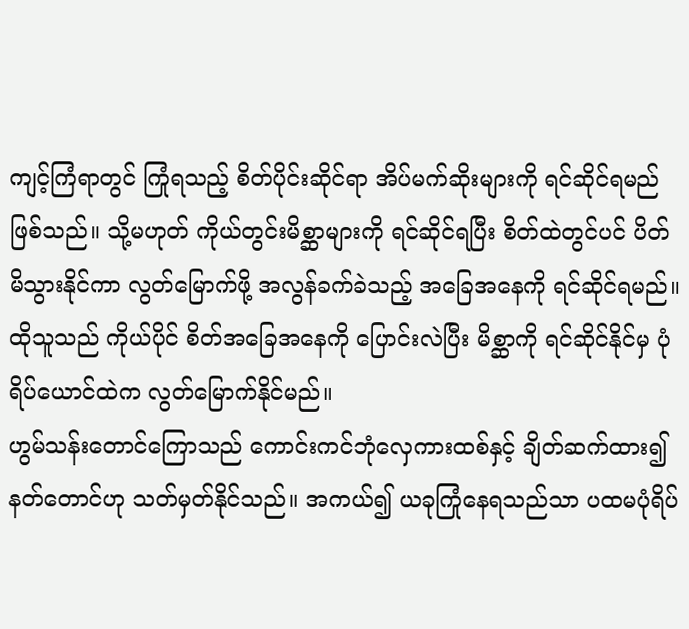ကျင့်ကြံရာတွင် ကြုံရသည့် စိတ်ပိုင်းဆိုင်ရာ အိပ်မက်ဆိုးများကို ရင်ဆိုင်ရမည်ဖြစ်သည်။ သို့မဟုတ် ကိုယ်တွင်းမိစ္ဆာများကို ရင်ဆိုင်ရပြီး စိတ်ထဲတွင်ပင် ပိတ်မိသွားနိုင်ကာ လွတ်မြောက်ဖို့ အလွန်ခက်ခဲသည့် အခြေအနေကို ရင်ဆိုင်ရမည်။ ထိုသူသည် ကိုယ်ပိုင် စိတ်အခြေအနေကို ပြောင်းလဲပြီး မိစ္ဆာကို ရင်ဆိုင်နိုင်မှ ပုံရိပ်ယောင်ထဲက လွတ်မြောက်နိုင်မည်။
ဟွမ်သန်းတောင်ကြောသည် ကောင်းကင်ဘုံလှေကားထစ်နှင့် ချိတ်ဆက်ထား၍ နတ်တောင်ဟု သတ်မှတ်နိုင်သည်။ အကယ်၍ ယခုကြုံနေရသည်သာ ပထမပုံရိပ်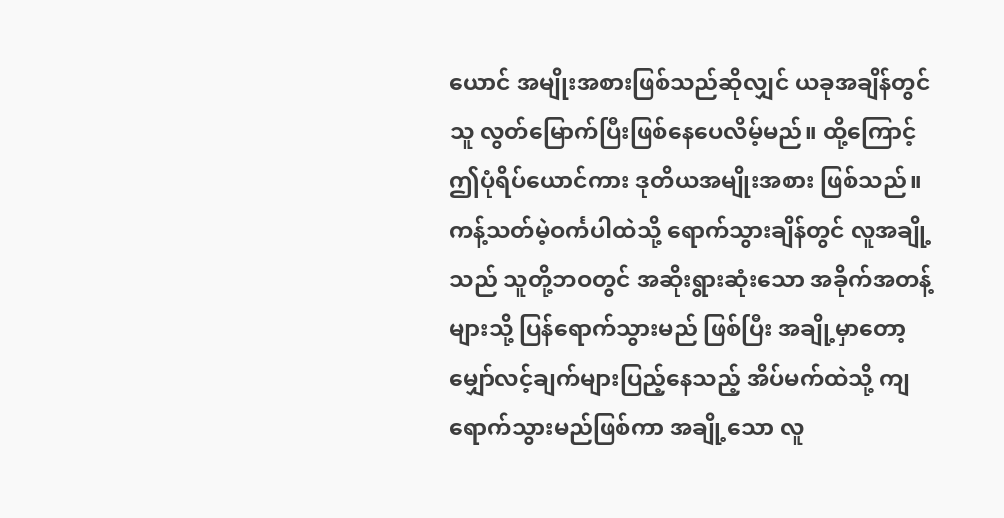ယောင် အမျိုးအစားဖြစ်သည်ဆိုလျှင် ယခုအချိန်တွင် သူ လွတ်မြောက်ပြီးဖြစ်နေပေလိမ့်မည်။ ထို့ကြောင့် ဤပုံရိပ်ယောင်ကား ဒုတိယအမျိုးအစား ဖြစ်သည်။
ကန့်သတ်မဲ့ဝင်္ကပါထဲသို့ ရောက်သွားချိန်တွင် လူအချို့သည် သူတို့ဘဝတွင် အဆိုးရွားဆုံးသော အခိုက်အတန့်များသို့ ပြန်ရောက်သွားမည် ဖြစ်ပြီး အချို့မှာတော့ မျှော်လင့်ချက်များပြည့်နေသည့် အိပ်မက်ထဲသို့ ကျရောက်သွားမည်ဖြစ်ကာ အချို့သော လူ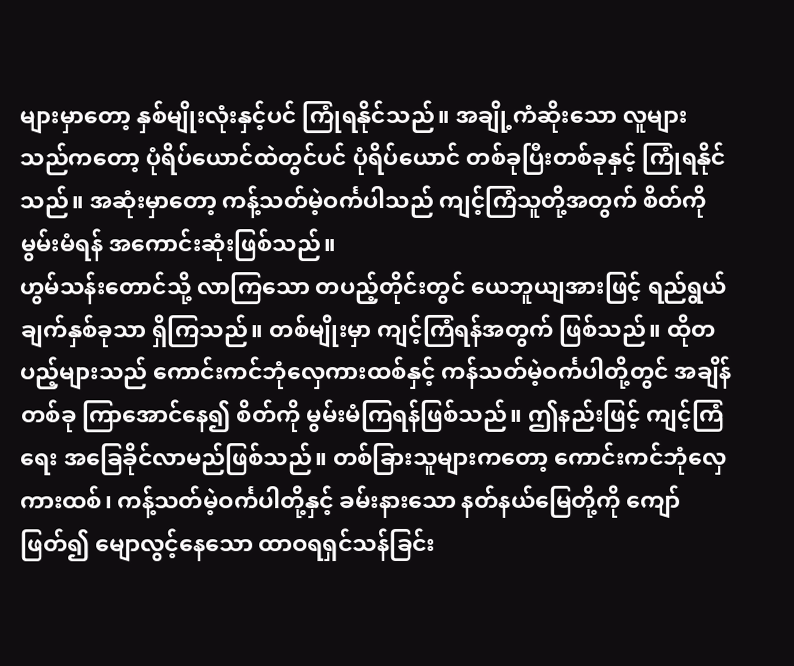များမှာတော့ နှစ်မျိုးလုံးနှင့်ပင် ကြုံရနိုင်သည်။ အချို့ကံဆိုးသော လူများသည်ကတော့ ပုံရိပ်ယောင်ထဲတွင်ပင် ပုံရိပ်ယောင် တစ်ခုပြီးတစ်ခုနှင့် ကြုံရနိုင်သည်။ အဆုံးမှာတော့ ကန့်သတ်မဲ့ဝင်္ကပါသည် ကျင့်ကြံသူတို့အတွက် စိတ်ကို မွမ်းမံရန် အကောင်းဆုံးဖြစ်သည်။
ဟွမ်သန်းတောင်သို့ လာကြသော တပည့်တိုင်းတွင် ယေဘူယျအားဖြင့် ရည်ရွယ်ချက်နှစ်ခုသာ ရှိကြသည်။ တစ်မျိုးမှာ ကျင့်ကြံရန်အတွက် ဖြစ်သည်။ ထိုတပည့်များသည် ကောင်းကင်ဘုံလှေကားထစ်နှင့် ကန်သတ်မဲ့ဝင်္ကပါတို့တွင် အချိန်တစ်ခု ကြာအောင်နေ၍ စိတ်ကို မွမ်းမံကြရန်ဖြစ်သည်။ ဤနည်းဖြင့် ကျင့်ကြံရေး အခြေခိုင်လာမည်ဖြစ်သည်။ တစ်ခြားသူများကတော့ ကောင်းကင်ဘုံလှေကားထစ်၊ ကန့်သတ်မဲ့ဝင်္ကပါတို့နှင့် ခမ်းနားသော နတ်နယ်မြေတို့ကို ကျော်ဖြတ်၍ မျောလွင့်နေသော ထာဝရရှင်သန်ခြင်း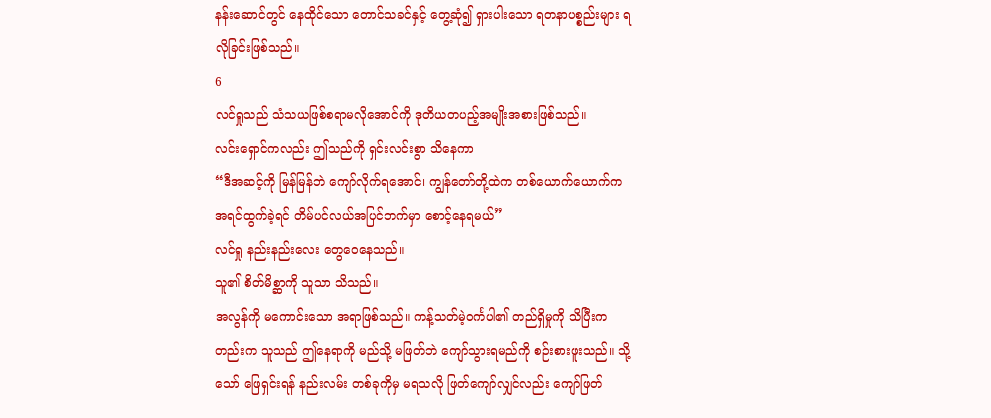နန်းဆောင်တွင် နေထိုင်သော တောင်သခင်နှင့် တွေ့ဆုံ၍ ရှားပါးသော ရတနာပစ္စည်းများ ရလိုခြင်းဖြစ်သည်။
6
လင်ရှုသည် သံသယဖြစ်စရာမလိုအောင်ကို ဒုတိယတပည့်အမျိုးအစားဖြစ်သည်။
လင်းရှောင်ကလည်း ဤသည်ကို ရှင်းလင်းစွာ သိနေကာ
“ဒီအဆင့်ကို မြန်မြန်ဘဲ ကျော်လိုက်ရအောင်၊ ကျွန်တော်တို့ထဲက တစ်ယောက်ယောက်က အရင်ထွက်ခဲ့ရင် တိမ်ပင်လယ်အပြင်ဘက်မှာ စောင့်နေရမယ်”
လင်ရှု နည်းနည်းလေး တွေဝေနေသည်။
သူ၏ စိတ်မိစ္ဆာကို သူသာ သိသည်။
အလွန်ကို မကောင်းသော အရာဖြစ်သည်။ ကန့်သတ်မဲ့ဝင်္ကပါ၏ တည်ရှိမှုကို သိပြီးကတည်းက သူသည် ဤနေရာကို မည်သို့ မဖြတ်ဘဲ ကျော်သွားရမည်ကို စဉ်းစားဖူးသည်။ သို့သော် ဖြေရှင်းရန် နည်းလမ်း တစ်ခုကိုမှ မရသလို ဖြတ်ကျော်လျှင်လည်း ကျော်ဖြတ်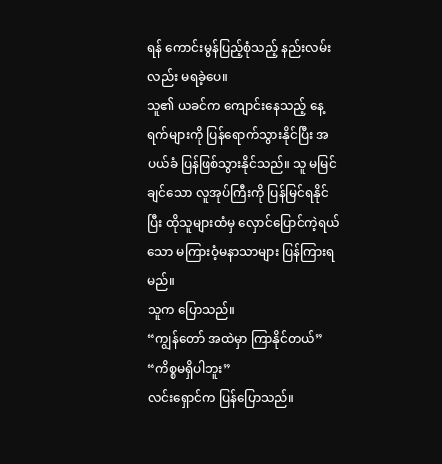ရန် ကောင်းမွန်ပြည့်စုံသည့် နည်းလမ်းလည်း မရခဲ့ပေ။
သူ၏ ယခင်က ကျောင်းနေသည့် နေ့ရက်များကို ပြန်ရောက်သွားနိုင်ပြီး အပယ်ခံ ပြန်ဖြစ်သွားနိုင်သည်။ သူ မမြင်ချင်သော လူအုပ်ကြီးကို ပြန်မြင်ရနိုင်ပြီး ထိုသူများထံမှ လှောင်ပြောင်ကဲ့ရယ်သော မကြားဝံ့မနာသာများ ပြန်ကြားရမည်။
သူက ပြောသည်။
“ကျွန်တော် အထဲမှာ ကြာနိုင်တယ်”
“ကိစ္စမရှိပါဘူး”
လင်းရှောင်က ပြန်ပြောသည်။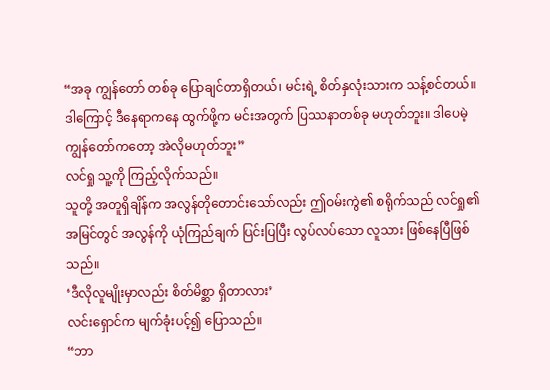“အခု ကျွန်တော် တစ်ခု ပြောချင်တာရှိတယ်၊ မင်းရဲ့ စိတ်နှလုံးသားက သန့်စင်တယ်။ ဒါကြောင့် ဒီနေရာကနေ ထွက်ဖို့က မင်းအတွက် ပြဿနာတစ်ခု မဟုတ်ဘူး။ ဒါပေမဲ့ ကျွန်တော်ကတော့ အဲလိုမဟုတ်ဘူး”
လင်ရှု သူ့ကို ကြည့်လိုက်သည်။
သူတို့ အတူရှိချိန်က အလွန်တိုတောင်းသော်လည်း ဤဝမ်းကွဲ၏ စရိုက်သည် လင်ရှု၏ အမြင်တွင် အလွန်ကို ယုံကြည်ချက် ပြင်းပြပြီး လွပ်လပ်သော လူသား ဖြစ်နေပြီဖြစ်သည်။
‘ဒီလိုလူမျိုးမှာလည်း စိတ်မိစ္ဆာ ရှိတာလား’
လင်းရှောင်က မျက်ခုံးပင့်၍ ပြောသည်။
“ဘာ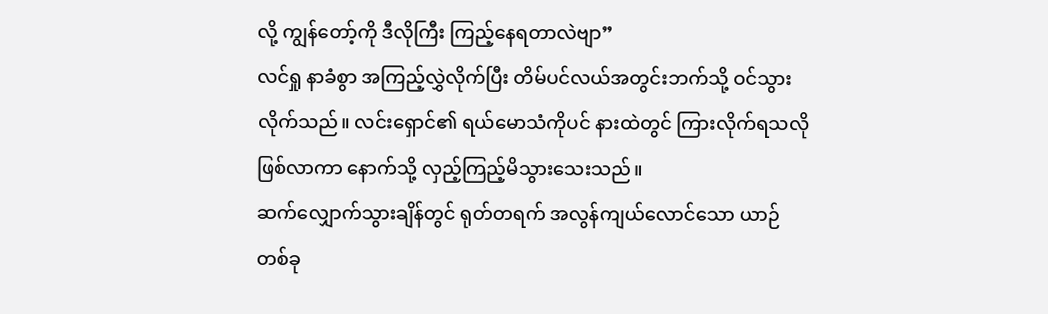လို့ ကျွန်တော့်ကို ဒီလိုကြီး ကြည့်နေရတာလဲဗျာ”
လင်ရှု နာခံစွာ အကြည့်လွှဲလိုက်ပြီး တိမ်ပင်လယ်အတွင်းဘက်သို့ ဝင်သွားလိုက်သည်။ လင်းရှောင်၏ ရယ်မောသံကိုပင် နားထဲတွင် ကြားလိုက်ရသလို ဖြစ်လာကာ နောက်သို့ လှည့်ကြည့်မိသွားသေးသည်။
ဆက်လျှောက်သွားချိန်တွင် ရုတ်တရက် အလွန်ကျယ်လောင်သော ယာဉ်တစ်ခု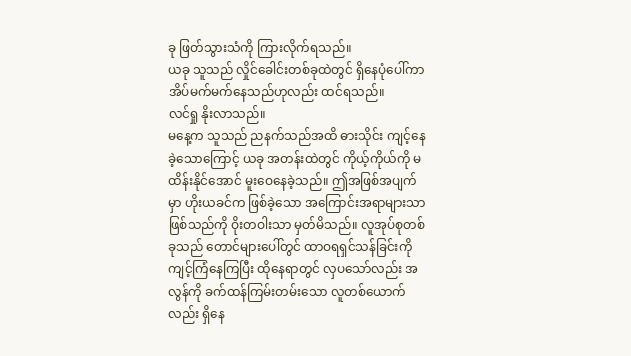ခု ဖြတ်သွားသံကို ကြားလိုက်ရသည်။
ယခု သူသည် လှိုင်ခေါင်းတစ်ခုထဲတွင် ရှိနေပုံပေါ်ကာ အိပ်မက်မက်နေသည်ဟုလည်း ထင်ရသည်။
လင်ရှု နိုးလာသည်။
မနေ့က သူသည် ညနက်သည်အထိ ဓားသိုင်း ကျင့်နေခဲ့သောကြောင့် ယခု အတန်းထဲတွင် ကိုယ့်ကိုယ်ကို မထိန်းနိုင်အောင် မူးဝေနေခဲ့သည်။ ဤအဖြစ်အပျက်မှာ ဟိုးယခင်က ဖြစ်ခဲ့သော အကြောင်းအရာများသာ ဖြစ်သည်ကို ဝိုးတဝါးသာ မှတ်မိသည်။ လူအုပ်စုတစ်ခုသည် တောင်များပေါ်တွင် ထာဝရရှင်သန်ခြင်းကို ကျင့်ကြံနေကြပြီး ထိုနေရာတွင် လှပသော်လည်း အလွန်ကို ခက်ထန်ကြမ်းတမ်းသော လူတစ်ယောက်လည်း ရှိနေ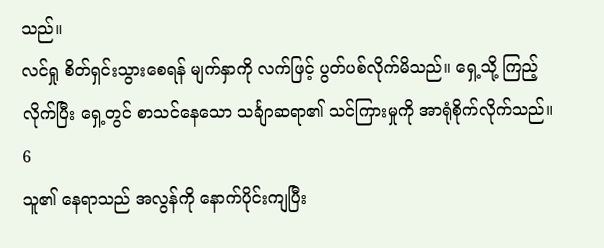သည်။
လင်ရှု စိတ်ရှင်းသွားစေရန် မျက်နှာကို လက်ဖြင့် ပွတ်ပစ်လိုက်မိသည်။ ရှေ့သို့ ကြည့်လိုက်ပြီး ရှေ့တွင် စာသင်နေသော သင်္ချာဆရာ၏ သင်ကြားမှုကို အာရုံစိုက်လိုက်သည်။
6
သူ၏ နေရာသည် အလွန်ကို နောက်ပိုင်းကျပြီး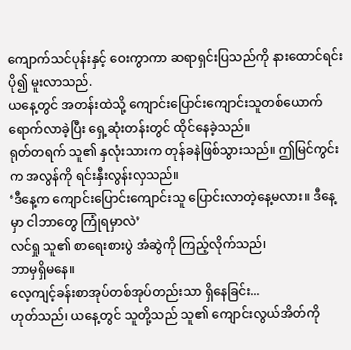ကျောက်သင်ပုန်းနှင့် ဝေးကွာကာ ဆရာရှင်းပြသည်ကို နားထောင်ရင်း ပို၍ မူးလာသည်.
ယနေ့တွင် အတန်းထဲသို့ ကျောင်းပြောင်းကျောင်းသူတစ်ယောက် ရောက်လာခဲ့ပြီး ရှေ့ဆုံးတန်းတွင် ထိုင်နေခဲ့သည်။
ရုတ်တရက် သူ၏ နှလုံးသားက တုန်ခနဲဖြစ်သွားသည်။ ဤမြင်ကွင်းက အလွန်ကို ရင်းနှီးလွန်းလှသည်။
‘ဒီနေ့က ကျောင်းပြောင်းကျောင်းသူ ပြောင်းလာတဲ့နေ့မလား။ ဒီနေ့မှာ ငါဘာတွေ ကြုံရမှာလဲ’
လင်ရှု သူ၏ စာရေးစားပွဲ အံဆွဲကို ကြည့်လိုက်သည်၊
ဘာမှရှိမနေ။
လေ့ကျင့်ခန်းစာအုပ်တစ်အုပ်တည်းသာ ရှိနေခြင်း...
ဟုတ်သည်၊ ယနေ့တွင် သူတို့သည် သူ၏ ကျောင်းလွယ်အိတ်ကို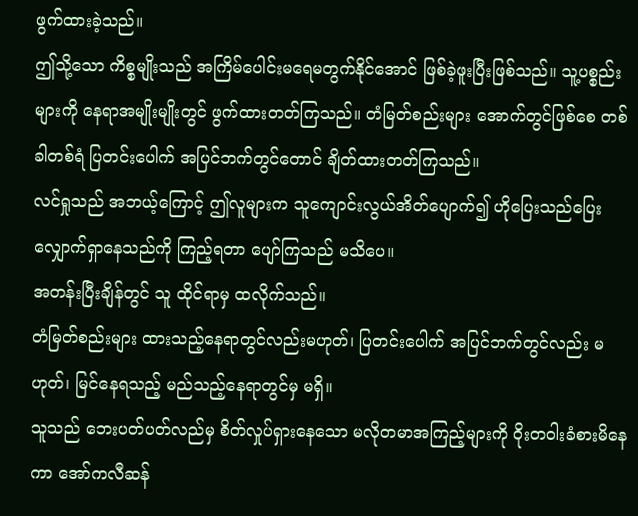ဖွက်ထားခဲ့သည်။
ဤသို့သော ကိစ္စမျိုးသည် အကြိမ်ပေါင်းမရေမတွက်နိုင်အောင် ဖြစ်ခဲ့ဖူးပြီးဖြစ်သည်။ သူ့ပစ္စည်းများကို နေရာအမျိုးမျိုးတွင် ဖွက်ထားတတ်ကြသည်။ တံမြတ်စည်းများ အောက်တွင်ဖြစ်စေ တစ်ခါတစ်ရံ ပြတင်းပေါက် အပြင်ဘက်တွင်တောင် ချိတ်ထားတတ်ကြသည်။
လင်ရှုသည် အဘယ့်ကြောင့် ဤလူများက သူကျောင်းလွယ်အိတ်ပျောက်၍ ဟိုပြေးသည်ပြေး လျှောက်ရှာနေသည်ကို ကြည့်ရတာ ပျော်ကြသည် မသိပေ။
အတန်းပြီးချိန်တွင် သူ ထိုင်ရာမှ ထလိုက်သည်။
တံမြတ်စည်းများ ထားသည့်နေရာတွင်လည်းမဟုတ်၊ ပြတင်းပေါက် အပြင်ဘက်တွင်လည်း မဟုတ်၊ မြင်နေရသည့် မည်သည့်နေရာတွင်မှ မရှိ။
သူသည် ဘေးပတ်ပတ်လည်မှ စိတ်လှုပ်ရှားနေသော မလိုတမာအကြည့်များကို ဝိုးတဝါးခံစားမိနေကာ အော်ကလီဆန်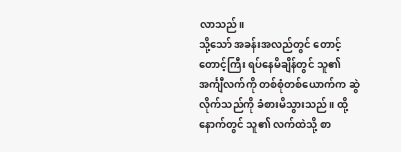လာသည်။
သို့သော် အခန်းအလည်တွင် တောင့်တောင့်ကြီး ရပ်နေမိချိန်တွင် သူ၏ အင်္ကျီလက်ကို တစ်စုံတစ်ယောက်က ဆွဲလိုက်သည်ကို ခံစားမိသွားသည်။ ထို့နောက်တွင် သူ၏ လက်ထဲသို့ စာ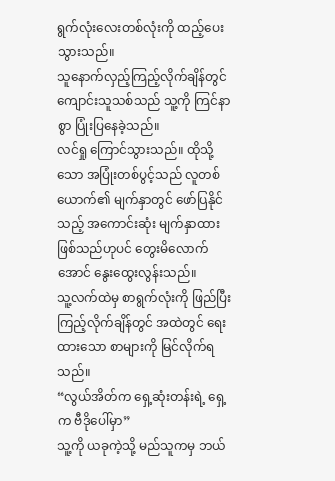ရွက်လုံးလေးတစ်လုံးကို ထည့်ပေးသွားသည်။
သူနောက်လှည့်ကြည့်လိုက်ချိန်တွင် ကျောင်းသူသစ်သည် သူ့ကို ကြင်နာစွာ ပြုံးပြနေခဲ့သည်။
လင်ရှု ကြောင်သွားသည်။ ထိုသို့သော အပြုံးတစ်ပွင့်သည် လူတစ်ယောက်၏ မျက်နှာတွင် ဖော်ပြနိုင်သည့် အကောင်းဆုံး မျက်နှာထား ဖြစ်သည်ဟုပင် တွေးမိလောက်အောင် နွေးထွေးလွန်းသည်။
သူ့လက်ထဲမှ စာရွက်လုံးကို ဖြည်ပြီး ကြည့်လိုက်ချိန်တွင် အထဲတွင် ရေးထားသော စာများကို မြင်လိုက်ရသည်။
“လွယ်အိတ်က ရှေ့ဆုံးတန်းရဲ့ ရှေ့က ဗီဒိုပေါ်မှာ”
သူ့ကို ယခုကဲ့သို့ မည်သူကမှ ဘယ်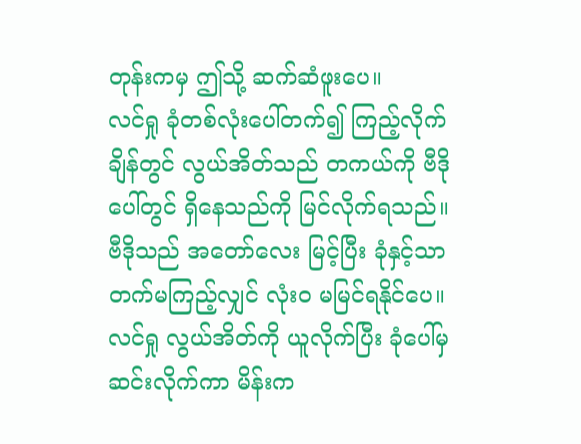တုန်းကမှ ဤသို့ ဆက်ဆံဖူးပေ။
လင်ရှု ခုံတစ်လုံးပေါ်တက်၍ ကြည့်လိုက်ချိန်တွင် လွယ်အိတ်သည် တကယ်ကို ဗီဒိုပေါ်တွင် ရှိနေသည်ကို မြင်လိုက်ရသည်။ ဗီဒိုသည် အတော်လေး မြင့်ပြီး ခုံနှင့်သာ တက်မကြည့်လျှင် လုံးဝ မမြင်ရနိုင်ပေ။
လင်ရှု လွယ်အိတ်ကို ယူလိုက်ပြီး ခုံပေါ်မှဆင်းလိုက်ကာ မိန်းက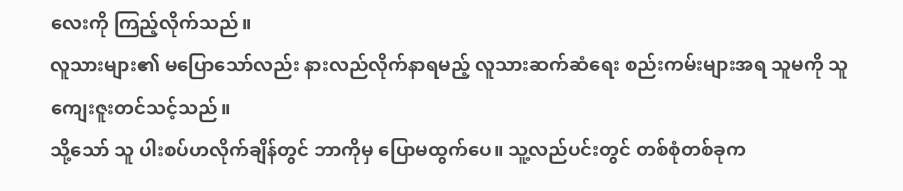လေးကို ကြည့်လိုက်သည်။
လူသားများ၏ မပြောသော်လည်း နားလည်လိုက်နာရမည့် လူသားဆက်ဆံရေး စည်းကမ်းများအရ သူမကို သူကျေးဇူးတင်သင့်သည်။
သို့သော် သူ ပါးစပ်ဟလိုက်ချိန်တွင် ဘာကိုမှ ပြောမထွက်ပေ။ သူ့လည်ပင်းတွင် တစ်စုံတစ်ခုက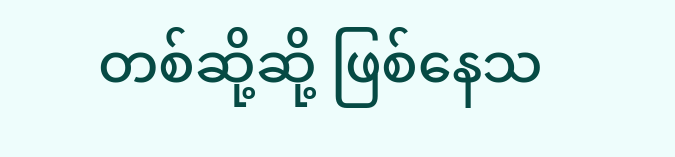တစ်ဆို့ဆို့ ဖြစ်နေသ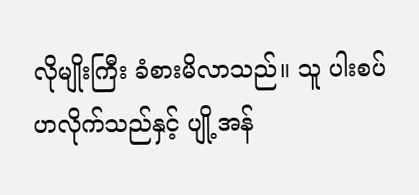လိုမျိုးကြီး ခံစားမိလာသည်။ သူ ပါးစပ်ဟလိုက်သည်နှင့် ပျို့အန်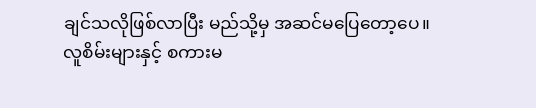ချင်သလိုဖြစ်လာပြီး မည်သို့မှ အဆင်မပြေတော့ပေ။
လူစိမ်းများနှင့် စကားမ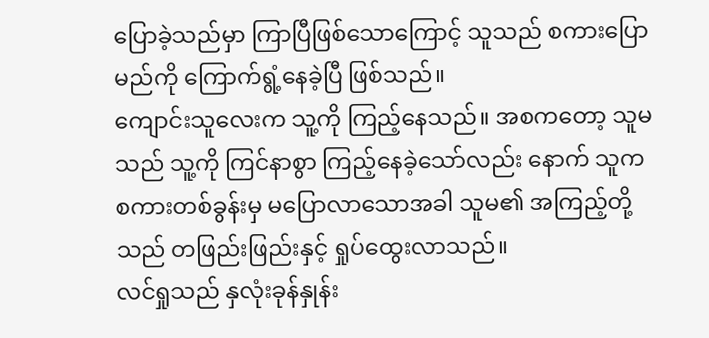ပြောခဲ့သည်မှာ ကြာပြီဖြစ်သောကြောင့် သူသည် စကားပြောမည်ကို ကြောက်ရွံ့နေခဲ့ပြီ ဖြစ်သည်။
ကျောင်းသူလေးက သူ့ကို ကြည့်နေသည်။ အစကတော့ သူမသည် သူ့ကို ကြင်နာစွာ ကြည့်နေခဲ့သော်လည်း နောက် သူက စကားတစ်ခွန်းမှ မပြောလာသောအခါ သူမ၏ အကြည့်တို့သည် တဖြည်းဖြည်းနှင့် ရှုပ်ထွေးလာသည်။
လင်ရှုသည် နှလုံးခုန်နှုန်း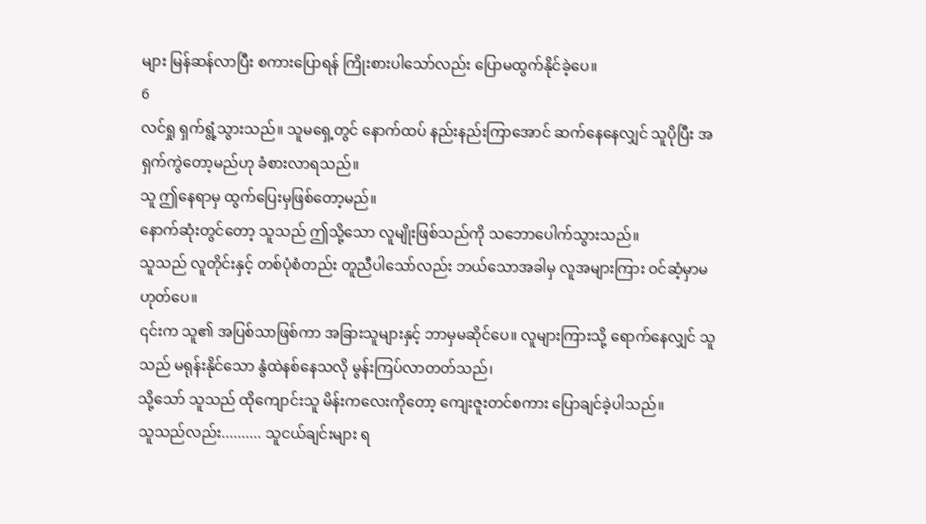များ မြန်ဆန်လာပြီး စကားပြောရန် ကြိုးစားပါသော်လည်း ပြောမထွက်နိုင်ခဲ့ပေ။
6
လင်ရှု ရှက်ရွံ့သွားသည်။ သူမရှေ့တွင် နောက်ထပ် နည်းနည်းကြာအောင် ဆက်နေနေလျှင် သူပိုပြီး အရှက်ကွဲတော့မည်ဟု ခံစားလာရသည်။
သူ ဤနေရာမှ ထွက်ပြေးမှဖြစ်တော့မည်။
နောက်ဆုံးတွင်တော့ သူသည် ဤသို့သော လူမျိုးဖြစ်သည်ကို သဘောပေါက်သွားသည်။
သူသည် လူတိုင်းနှင့် တစ်ပုံစံတည်း တူညီပါသော်လည်း ဘယ်သောအခါမှ လူအများကြား ဝင်ဆံ့မှာမဟုတ်ပေ။
၎င်းက သူ၏ အပြစ်သာဖြစ်ကာ အခြားသူများနှင့် ဘာမှမဆိုင်ပေ။ လူများကြားသို့ ရောက်နေလျှင် သူသည် မရုန်းနိုင်သော နွံထဲနစ်နေသလို မွန်းကြပ်လာတတ်သည်၊
သို့သော် သူသည် ထိုကျောင်းသူ မိန်းကလေးကိုတော့ ကျေးဇူးတင်စကား ပြောချင်ခဲ့ပါသည်။
သူသည်လည်း.......... သူငယ်ချင်းများ ရ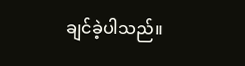ချင်ခဲ့ပါသည်။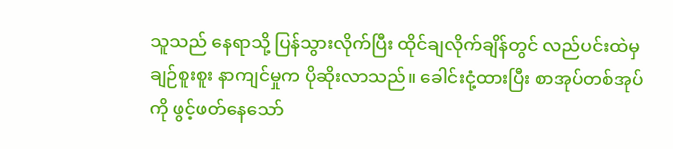သူသည် နေရာသို့ ပြန်သွားလိုက်ပြီး ထိုင်ချလိုက်ချိန်တွင် လည်ပင်းထဲမှ ချဉ်စူးစူး နာကျင်မှုက ပိုဆိုးလာသည်။ ခေါင်းငုံ့ထားပြီး စာအုပ်တစ်အုပ်ကို ဖွင့်ဖတ်နေသော်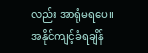လည်း အာရုံမရပေ။
အနိုင်ကျင့်ခံရချိန်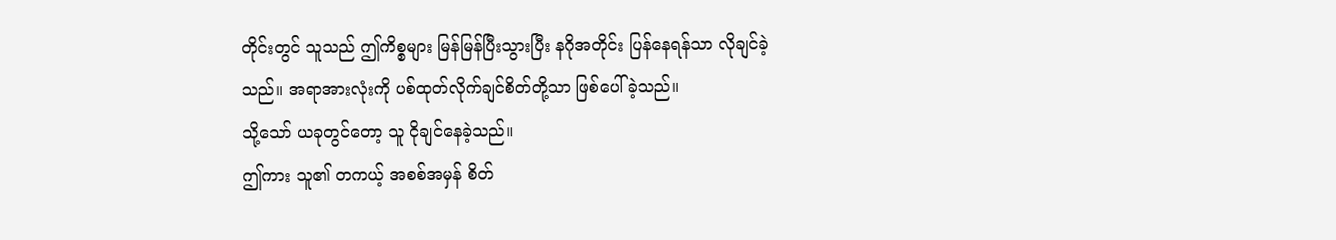တိုင်းတွင် သူသည် ဤကိစ္စများ မြန်မြန်ပြီးသွားပြီး နဂိုအတိုင်း ပြန်နေရန်သာ လိုချင်ခဲ့သည်။ အရာအားလုံးကို ပစ်ထုတ်လိုက်ချင်စိတ်တို့သာ ဖြစ်ပေါ်ခဲ့သည်။
သို့သော် ယခုတွင်တော့ သူ ငိုချင်နေခဲ့သည်။
ဤကား သူ၏ တကယ့် အစစ်အမှန် စိတ်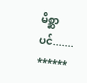မိစ္ဆာပင်.......
******